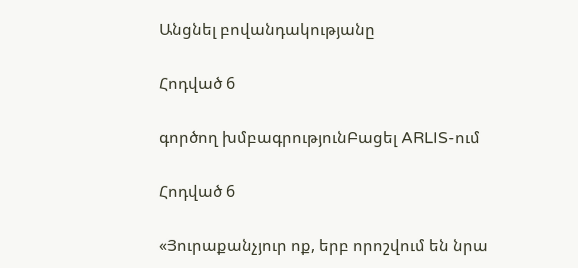Անցնել բովանդակությանը

Հոդված 6

գործող խմբագրությունԲացել ARLIS-ում

Հոդված 6

«Յուրաքանչյուր ոք, երբ որոշվում են նրա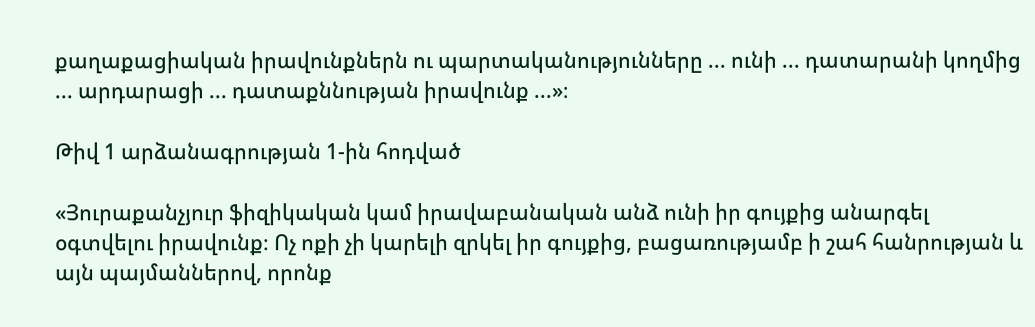քաղաքացիական իրավունքներն ու պարտականությունները ... ունի ... դատարանի կողմից ... արդարացի ... դատաքննության իրավունք ...»։

Թիվ 1 արձանագրության 1-ին հոդված

«Յուրաքանչյուր ֆիզիկական կամ իրավաբանական անձ ունի իր գույքից անարգել օգտվելու իրավունք։ Ոչ ոքի չի կարելի զրկել իր գույքից, բացառությամբ ի շահ հանրության և այն պայմաններով, որոնք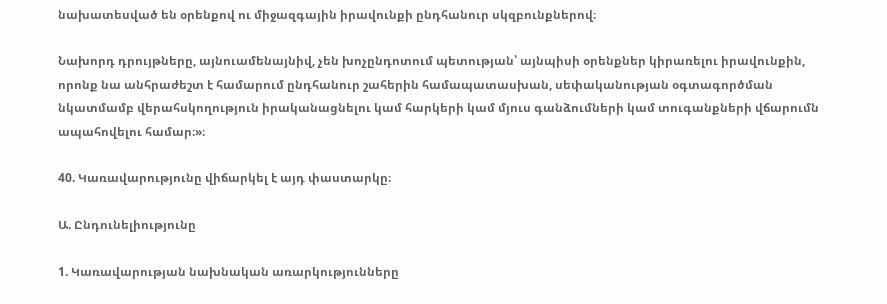նախատեսված են օրենքով ու միջազգային իրավունքի ընդհանուր սկզբունքներով։

Նախորդ դրույթները, այնուամենայնիվ, չեն խոչընդոտում պետության՝ այնպիսի օրենքներ կիրառելու իրավունքին, որոնք նա անհրաժեշտ է համարում ընդհանուր շահերին համապատասխան, սեփականության օգտագործման նկատմամբ վերահսկողություն իրականացնելու կամ հարկերի կամ մյուս գանձումների կամ տուգանքների վճարումն ապահովելու համար։»։

40. Կառավարությունը վիճարկել է այդ փաստարկը։

Ա. Ընդունելիությունը

1. Կառավարության նախնական առարկությունները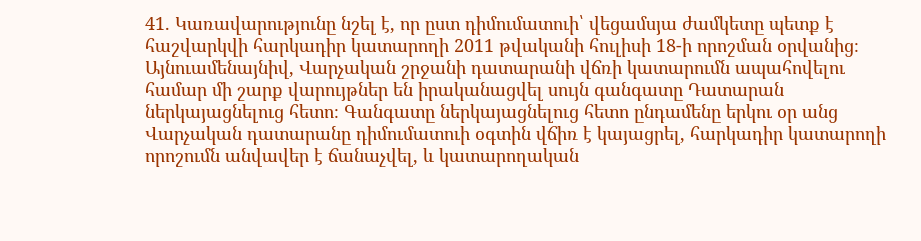41. Կառավարությունը նշել է, որ ըստ դիմումատուի՝ վեցամսյա ժամկետը պետք է հաշվարկվի հարկադիր կատարողի 2011 թվականի հուլիսի 18-ի որոշման օրվանից։ Այնուամենայնիվ, Վարչական շրջանի դատարանի վճռի կատարումն ապահովելու համար մի շարք վարույթներ են իրականացվել սույն գանգատը Դատարան ներկայացնելուց հետո։ Գանգատը ներկայացնելուց հետո ընդամենը երկու օր անց Վարչական դատարանը դիմումատուի օգտին վճիռ է կայացրել, հարկադիր կատարողի որոշումն անվավեր է ճանաչվել, և կատարողական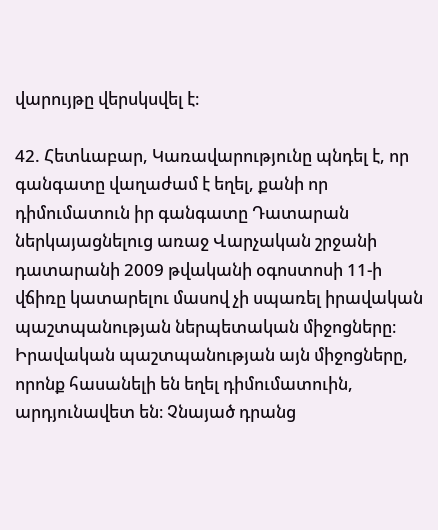վարույթը վերսկսվել է։

42. Հետևաբար, Կառավարությունը պնդել է, որ գանգատը վաղաժամ է եղել, քանի որ դիմումատուն իր գանգատը Դատարան ներկայացնելուց առաջ Վարչական շրջանի դատարանի 2009 թվականի օգոստոսի 11-ի վճիռը կատարելու մասով չի սպառել իրավական պաշտպանության ներպետական միջոցները։ Իրավական պաշտպանության այն միջոցները, որոնք հասանելի են եղել դիմումատուին, արդյունավետ են։ Չնայած դրանց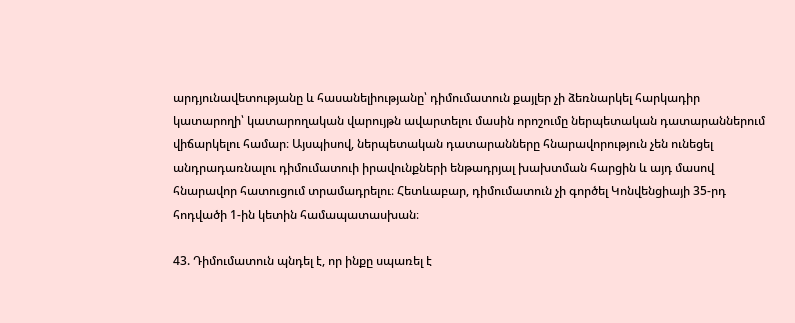արդյունավետությանը և հասանելիությանը՝ դիմումատուն քայլեր չի ձեռնարկել հարկադիր կատարողի՝ կատարողական վարույթն ավարտելու մասին որոշումը ներպետական դատարաններում վիճարկելու համար։ Այսպիսով, ներպետական դատարանները հնարավորություն չեն ունեցել անդրադառնալու դիմումատուի իրավունքների ենթադրյալ խախտման հարցին և այդ մասով հնարավոր հատուցում տրամադրելու։ Հետևաբար, դիմումատուն չի գործել Կոնվենցիայի 35-րդ հոդվածի 1-ին կետին համապատասխան։

43. Դիմումատուն պնդել է, որ ինքը սպառել է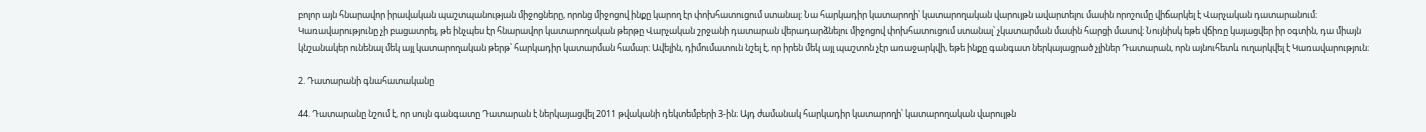բոլոր այն հնարավոր իրավական պաշտպանության միջոցները, որոնց միջոցով ինքը կարող էր փոխհատուցում ստանալ։ Նա հարկադիր կատարողի՝ կատարողական վարույթն ավարտելու մասին որոշումը վիճարկել է Վարչական դատարանում։ Կառավարությունը չի բացատրել, թե ինչպես էր հնարավոր կատարողական թերթը Վարչական շրջանի դատարան վերադարձնելու միջոցով փոխհատուցում ստանալ՝ չկատարման մասին հարցի մասով։ Նույնիսկ եթե վճիռը կայացվեր իր օգտին, դա միայն կնշանակեր ունենալ մեկ այլ կատարողական թերթ՝ հարկադիր կատարման համար։ Ավելին, դիմումատուն նշել է, որ իրեն մեկ այլ պաշտոն չէր առաջարկվի, եթե ինքը գանգատ ներկայացրած չլիներ Դատարան, որն այնուհետև ուղարկվել է Կառավարություն։

2. Դատարանի գնահատականը

44. Դատարանը նշում է, որ սույն գանգատը Դատարան է ներկայացվել 2011 թվականի դեկտեմբերի 3-ին։ Այդ ժամանակ հարկադիր կատարողի՝ կատարողական վարույթն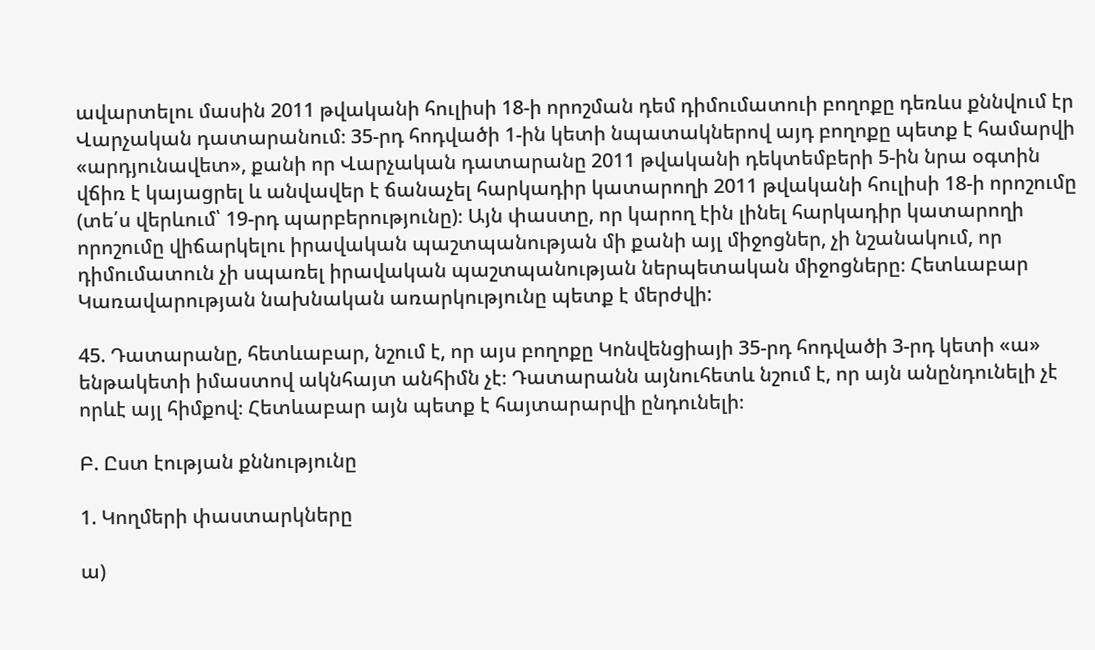ավարտելու մասին 2011 թվականի հուլիսի 18-ի որոշման դեմ դիմումատուի բողոքը դեռևս քննվում էր Վարչական դատարանում։ 35-րդ հոդվածի 1-ին կետի նպատակներով այդ բողոքը պետք է համարվի «արդյունավետ», քանի որ Վարչական դատարանը 2011 թվականի դեկտեմբերի 5-ին նրա օգտին վճիռ է կայացրել և անվավեր է ճանաչել հարկադիր կատարողի 2011 թվականի հուլիսի 18-ի որոշումը (տե՛ս վերևում՝ 19-րդ պարբերությունը)։ Այն փաստը, որ կարող էին լինել հարկադիր կատարողի որոշումը վիճարկելու իրավական պաշտպանության մի քանի այլ միջոցներ, չի նշանակում, որ դիմումատուն չի սպառել իրավական պաշտպանության ներպետական միջոցները։ Հետևաբար Կառավարության նախնական առարկությունը պետք է մերժվի:

45. Դատարանը, հետևաբար, նշում է, որ այս բողոքը Կոնվենցիայի 35-րդ հոդվածի 3-րդ կետի «ա» ենթակետի իմաստով ակնհայտ անհիմն չէ։ Դատարանն այնուհետև նշում է, որ այն անընդունելի չէ որևէ այլ հիմքով։ Հետևաբար այն պետք է հայտարարվի ընդունելի։

Բ. Ըստ էության քննությունը

1. Կողմերի փաստարկները

ա)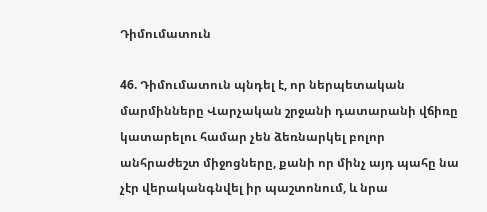Դիմումատուն

46. Դիմումատուն պնդել է, որ ներպետական մարմինները Վարչական շրջանի դատարանի վճիռը կատարելու համար չեն ձեռնարկել բոլոր անհրաժեշտ միջոցները, քանի որ մինչ այդ պահը նա չէր վերականգնվել իր պաշտոնում, և նրա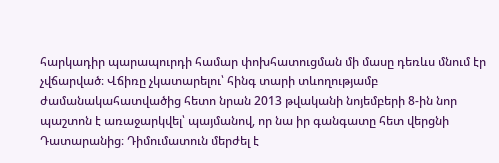հարկադիր պարապուրդի համար փոխհատուցման մի մասը դեռևս մնում էր չվճարված։ Վճիռը չկատարելու՝ հինգ տարի տևողությամբ ժամանակահատվածից հետո նրան 2013 թվականի նոյեմբերի 8-ին նոր պաշտոն է առաջարկվել՝ պայմանով, որ նա իր գանգատը հետ վերցնի Դատարանից։ Դիմումատուն մերժել է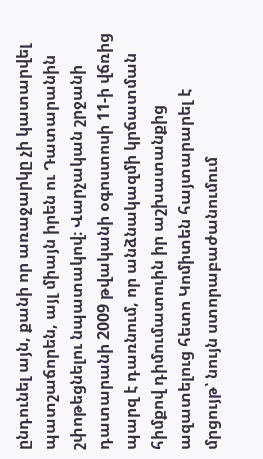ընդունել այն, քանի որ առաջարկը չի կատարվել պատշաճորեն, այլ միայն իրեն ու Դատարանին շփոթեցնելու նպատակով։ Վարչական շրջանի դատարանի 2009 թվականի օգոստոսի 11-ի վճռից պարզ է դառնում, որ անձնակազմի կրճատման հիմքով դիմումատուին իր աշխատանքից ազատելուց հետո Կոմիտեն հայտարարել է մրցույթ՝ նույն ստորաբաժանումում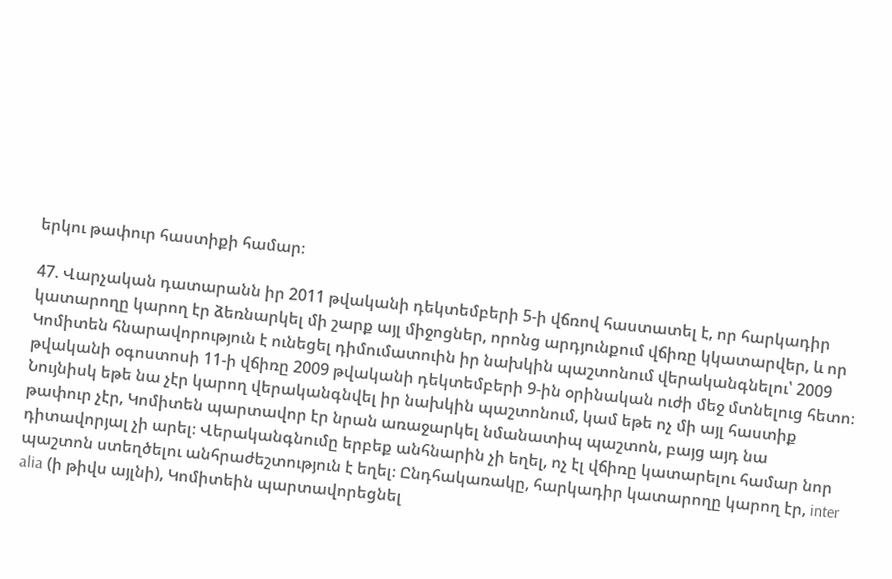երկու թափուր հաստիքի համար։

47. Վարչական դատարանն իր 2011 թվականի դեկտեմբերի 5-ի վճռով հաստատել է, որ հարկադիր կատարողը կարող էր ձեռնարկել մի շարք այլ միջոցներ, որոնց արդյունքում վճիռը կկատարվեր, և որ Կոմիտեն հնարավորություն է ունեցել դիմումատուին իր նախկին պաշտոնում վերականգնելու՝ 2009 թվականի օգոստոսի 11-ի վճիռը 2009 թվականի դեկտեմբերի 9-ին օրինական ուժի մեջ մտնելուց հետո։ Նույնիսկ եթե նա չէր կարող վերականգնվել իր նախկին պաշտոնում, կամ եթե ոչ մի այլ հաստիք թափուր չէր, Կոմիտեն պարտավոր էր նրան առաջարկել նմանատիպ պաշտոն, բայց այդ նա դիտավորյալ չի արել։ Վերականգնումը երբեք անհնարին չի եղել, ոչ էլ վճիռը կատարելու համար նոր պաշտոն ստեղծելու անհրաժեշտություն է եղել։ Ընդհակառակը, հարկադիր կատարողը կարող էր, inter alia (ի թիվս այլնի), Կոմիտեին պարտավորեցնել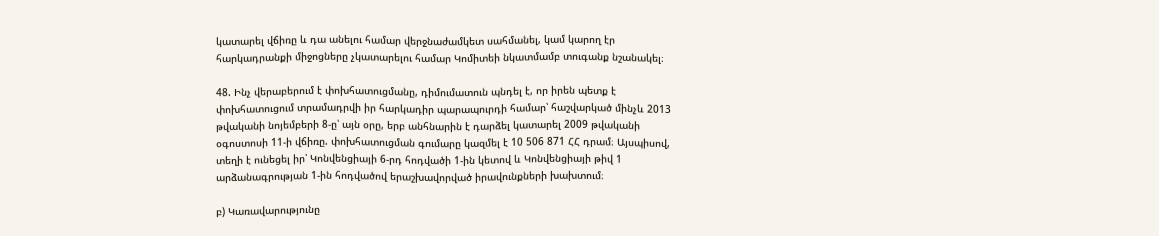կատարել վճիռը և դա անելու համար վերջնաժամկետ սահմանել, կամ կարող էր հարկադրանքի միջոցները չկատարելու համար Կոմիտեի նկատմամբ տուգանք նշանակել։

48. Ինչ վերաբերում է փոխհատուցմանը, դիմումատուն պնդել է, որ իրեն պետք է փոխհատուցում տրամադրվի իր հարկադիր պարապուրդի համար՝ հաշվարկած մինչև 2013 թվականի նոյեմբերի 8-ը՝ այն օրը, երբ անհնարին է դարձել կատարել 2009 թվականի օգոստոսի 11-ի վճիռը. փոխհատուցման գումարը կազմել է 10 506 871 ՀՀ դրամ։ Այսպիսով, տեղի է ունեցել իր՝ Կոնվենցիայի 6-րդ հոդվածի 1-ին կետով և Կոնվենցիայի թիվ 1 արձանագրության 1-ին հոդվածով երաշխավորված իրավունքների խախտում։

բ) Կառավարությունը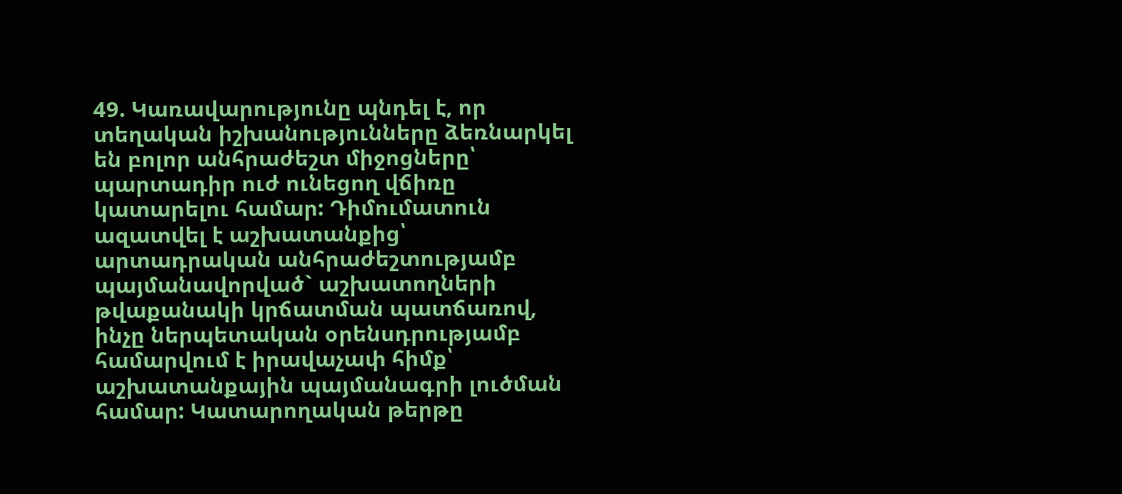49. Կառավարությունը պնդել է, որ տեղական իշխանությունները ձեռնարկել են բոլոր անհրաժեշտ միջոցները՝ պարտադիր ուժ ունեցող վճիռը կատարելու համար: Դիմումատուն ազատվել է աշխատանքից՝ արտադրական անհրաժեշտությամբ պայմանավորված` աշխատողների թվաքանակի կրճատման պատճառով, ինչը ներպետական օրենսդրությամբ համարվում է իրավաչափ հիմք՝ աշխատանքային պայմանագրի լուծման համար: Կատարողական թերթը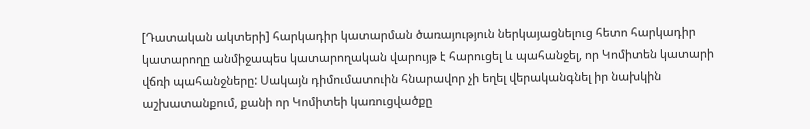[Դատական ակտերի] հարկադիր կատարման ծառայություն ներկայացնելուց հետո հարկադիր կատարողը անմիջապես կատարողական վարույթ է հարուցել և պահանջել, որ Կոմիտեն կատարի վճռի պահանջները: Սակայն դիմումատուին հնարավոր չի եղել վերականգնել իր նախկին աշխատանքում, քանի որ Կոմիտեի կառուցվածքը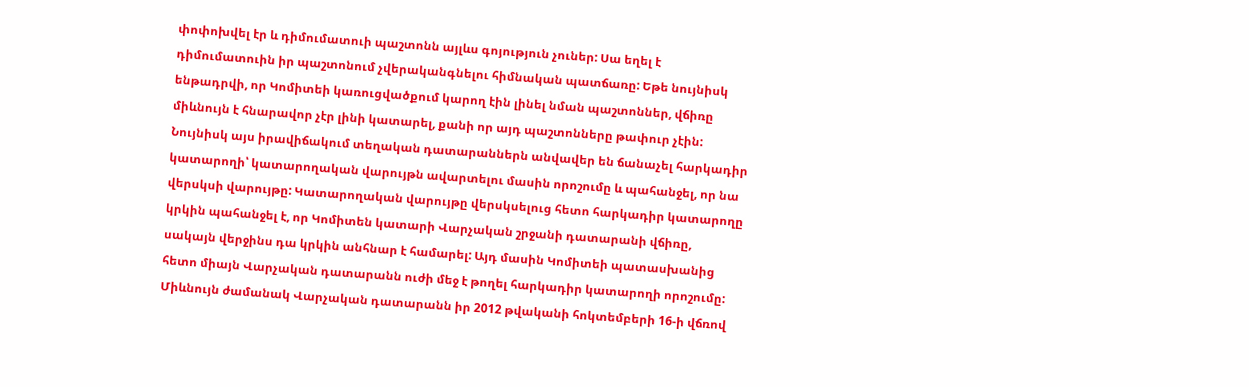փոփոխվել էր և դիմումատուի պաշտոնն այլևս գոյություն չուներ: Սա եղել է դիմումատուին իր պաշտոնում չվերականգնելու հիմնական պատճառը: Եթե նույնիսկ ենթադրվի, որ Կոմիտեի կառուցվածքում կարող էին լինել նման պաշտոններ, վճիռը միևնույն է հնարավոր չէր լինի կատարել, քանի որ այդ պաշտոնները թափուր չէին: Նույնիսկ այս իրավիճակում տեղական դատարաններն անվավեր են ճանաչել հարկադիր կատարողի՝ կատարողական վարույթն ավարտելու մասին որոշումը և պահանջել, որ նա վերսկսի վարույթը: Կատարողական վարույթը վերսկսելուց հետո հարկադիր կատարողը կրկին պահանջել է, որ Կոմիտեն կատարի Վարչական շրջանի դատարանի վճիռը, սակայն վերջինս դա կրկին անհնար է համարել: Այդ մասին Կոմիտեի պատասխանից հետո միայն Վարչական դատարանն ուժի մեջ է թողել հարկադիր կատարողի որոշումը: Միևնույն ժամանակ Վարչական դատարանն իր 2012 թվականի հոկտեմբերի 16-ի վճռով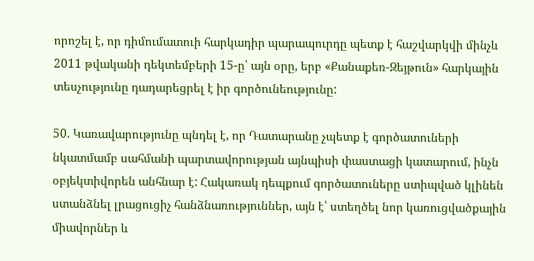որոշել է, որ դիմումատուի հարկադիր պարապուրդը պետք է հաշվարկվի մինչև 2011 թվականի դեկտեմբերի 15-ը՝ այն օրը, երբ «Քանաքեռ-Զեյթուն» հարկային տեսչությունը դադարեցրել է իր գործունեությունը:

50. Կառավարությունը պնդել է, որ Դատարանը չպետք է գործատուների նկատմամբ սահմանի պարտավորության այնպիսի փաստացի կատարում, ինչն օբյեկտիվորեն անհնար է: Հակառակ դեպքում գործատուները ստիպված կլինեն ստանձնել լրացուցիչ հանձնառություններ, այն է՝ ստեղծել նոր կառուցվածքային միավորներ և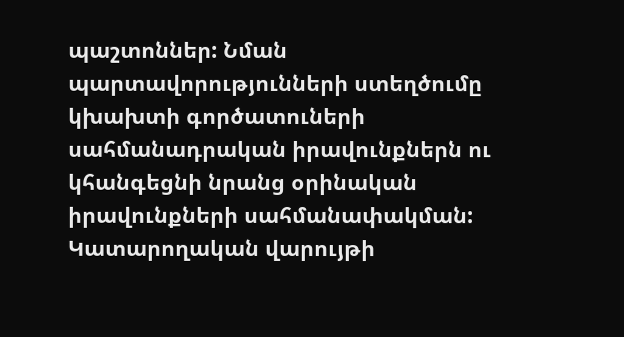պաշտոններ: Նման պարտավորությունների ստեղծումը կխախտի գործատուների սահմանադրական իրավունքներն ու կհանգեցնի նրանց օրինական իրավունքների սահմանափակման: Կատարողական վարույթի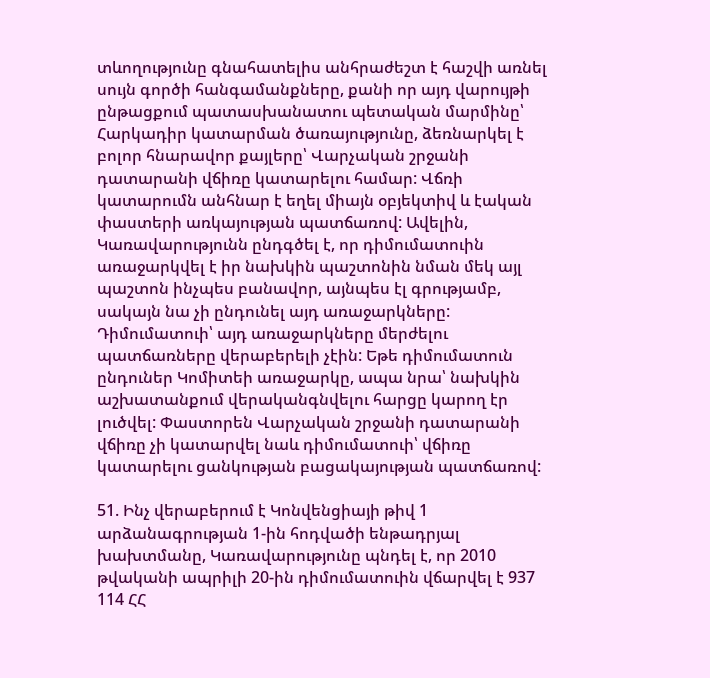տևողությունը գնահատելիս անհրաժեշտ է հաշվի առնել սույն գործի հանգամանքները, քանի որ այդ վարույթի ընթացքում պատասխանատու պետական մարմինը՝ Հարկադիր կատարման ծառայությունը, ձեռնարկել է բոլոր հնարավոր քայլերը՝ Վարչական շրջանի դատարանի վճիռը կատարելու համար: Վճռի կատարումն անհնար է եղել միայն օբյեկտիվ և էական փաստերի առկայության պատճառով: Ավելին, Կառավարությունն ընդգծել է, որ դիմումատուին առաջարկվել է իր նախկին պաշտոնին նման մեկ այլ պաշտոն ինչպես բանավոր, այնպես էլ գրությամբ, սակայն նա չի ընդունել այդ առաջարկները: Դիմումատուի՝ այդ առաջարկները մերժելու պատճառները վերաբերելի չէին: Եթե դիմումատուն ընդուներ Կոմիտեի առաջարկը, ապա նրա՝ նախկին աշխատանքում վերականգնվելու հարցը կարող էր լուծվել: Փաստորեն Վարչական շրջանի դատարանի վճիռը չի կատարվել նաև դիմումատուի՝ վճիռը կատարելու ցանկության բացակայության պատճառով:

51. Ինչ վերաբերում է Կոնվենցիայի թիվ 1 արձանագրության 1-ին հոդվածի ենթադրյալ խախտմանը, Կառավարությունը պնդել է, որ 2010 թվականի ապրիլի 20-ին դիմումատուին վճարվել է 937 114 ՀՀ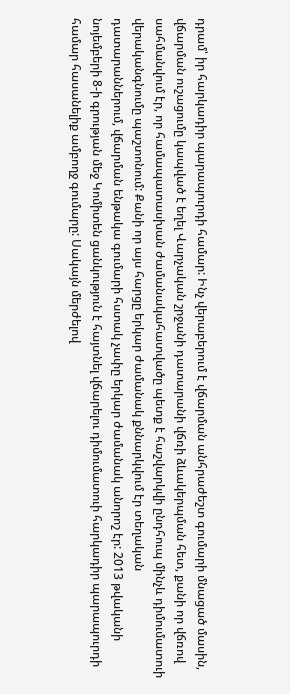դրամ՝ իր հարկադիր պարապուրդի համար: Ինչ վերաբերում է վճարման անհրաժեշտ գումարի մնացած մասին, վճարման ուշացումը կապված է եղել Վարչական շրջանի դատարանի վճռի ձևակերպման հետ, քանի որ վճռով սահմանվում էր, որ համապատասխան ժամանակահատվածը պետք է հաշվարկվի ընդհուպ մինչև դիմումատուի վերականգնումը պաշտոնում: Քանի որ այս հարցը երկար ժամանակ քննարկվում էր տեղական դատարաններում, վճարման ենթակա գումարի հստակ չափը երկար ժամանակ անորոշ էր: 2013 թվականի նոյեմբերի 8-ի գրության մեջ Կոմիտեն ցանկություն է հայտնել վճարելու դիմումատուի հարկադիր պարապուրդի համար հասանելիք ամբողջ գումարը: Սակայն մերժելով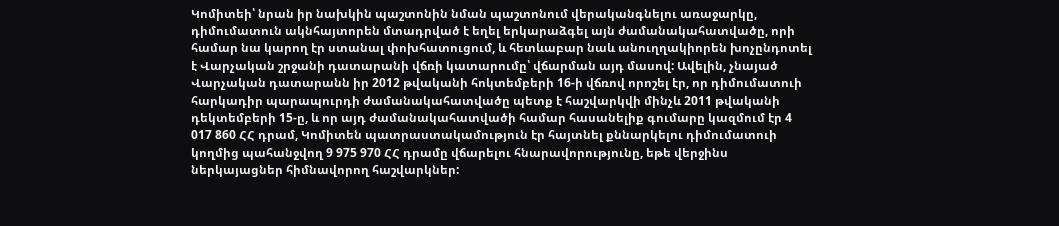Կոմիտեի՝ նրան իր նախկին պաշտոնին նման պաշտոնում վերականգնելու առաջարկը, դիմումատուն ակնհայտորեն մտադրված է եղել երկարաձգել այն ժամանակահատվածը, որի համար նա կարող էր ստանալ փոխհատուցում, և հետևաբար նաև անուղղակիորեն խոչընդոտել է Վարչական շրջանի դատարանի վճռի կատարումը՝ վճարման այդ մասով: Ավելին, չնայած Վարչական դատարանն իր 2012 թվականի հոկտեմբերի 16-ի վճռով որոշել էր, որ դիմումատուի հարկադիր պարապուրդի ժամանակահատվածը պետք է հաշվարկվի մինչև 2011 թվականի դեկտեմբերի 15-ը, և որ այդ ժամանակահատվածի համար հասանելիք գումարը կազմում էր 4 017 860 ՀՀ դրամ, Կոմիտեն պատրաստակամություն էր հայտնել քննարկելու դիմումատուի կողմից պահանջվող 9 975 970 ՀՀ դրամը վճարելու հնարավորությունը, եթե վերջինս ներկայացներ հիմնավորող հաշվարկներ: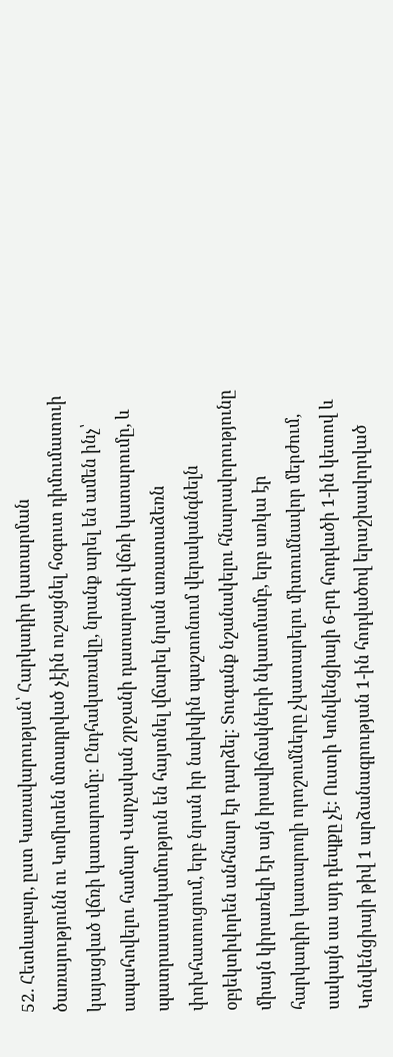52. Հետևաբար, ըստ Կառավարության՝ Հարկադիր կատարման ծառայությունն ու Կոմիտեն մտադրված չէին ուշացնել հօգուտ դիմումատուի կայացված վճռի կատարումը: Ընդհակառակը, նրանք արել են ամեն ինչ՝ ապահովելու համար Վարչական շրջանի դատարանի վճռի կատարումը, և պատրաստակամություն են հայտնել վճարել նրան առատաձեռն փոխհատուցում, երբ նրան իր նախկին պաշտոնում վերականգնելն օբյեկտիվորեն անհնար էր դարձել: Տուգանք նշանակելու հնարավորությունը միայն կիրառելի էր այն իրավիճակների նկատմամբ, երբ առկա էր հարկադիր կատարողի որոշումները չկատարելու միտումնավոր մերժում, սակայն սա այդ դեպքը չէ: Ուստի Կոնվենցիայի 6-րդ հոդվածի 1-ին կետով և Կոնվենցիայի թիվ 1 արձանագրության 1-ին հոդվածով երաշխավորված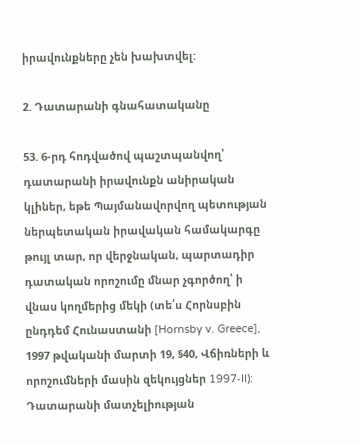իրավունքները չեն խախտվել:

2. Դատարանի գնահատականը

53. 6-րդ հոդվածով պաշտպանվող՝ դատարանի իրավունքն անիրական կլիներ, եթե Պայմանավորվող պետության ներպետական իրավական համակարգը թույլ տար, որ վերջնական, պարտադիր դատական որոշումը մնար չգործող՝ ի վնաս կողմերից մեկի (տե՛ս Հորնսբին ընդդեմ Հունաստանի [Hornsby v. Greece], 1997 թվականի մարտի 19, §40, Վճիռների և որոշումների մասին զեկույցներ 1997‑II): Դատարանի մատչելիության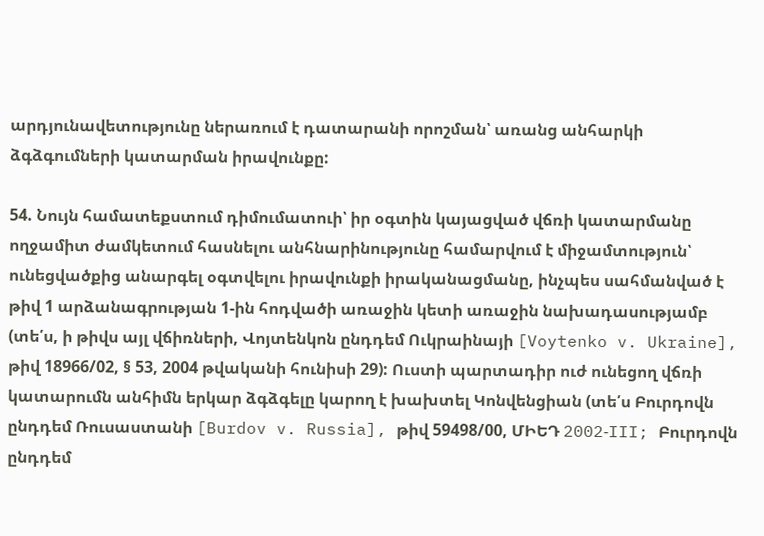արդյունավետությունը ներառում է դատարանի որոշման՝ առանց անհարկի ձգձգումների կատարման իրավունքը:

54. Նույն համատեքստում դիմումատուի՝ իր օգտին կայացված վճռի կատարմանը ողջամիտ ժամկետում հասնելու անհնարինությունը համարվում է միջամտություն՝ ունեցվածքից անարգել օգտվելու իրավունքի իրականացմանը, ինչպես սահմանված է թիվ 1 արձանագրության 1-ին հոդվածի առաջին կետի առաջին նախադասությամբ (տե՛ս, ի թիվս այլ վճիռների, Վոյտենկոն ընդդեմ Ուկրաինայի [Voytenko v. Ukraine], թիվ 18966/02, § 53, 2004 թվականի հունիսի 29): Ուստի պարտադիր ուժ ունեցող վճռի կատարումն անհիմն երկար ձգձգելը կարող է խախտել Կոնվենցիան (տե՛ս Բուրդովն ընդդեմ Ռուսաստանի [Burdov v. Russia], թիվ 59498/00, ՄԻԵԴ 2002‑III; Բուրդովն ընդդեմ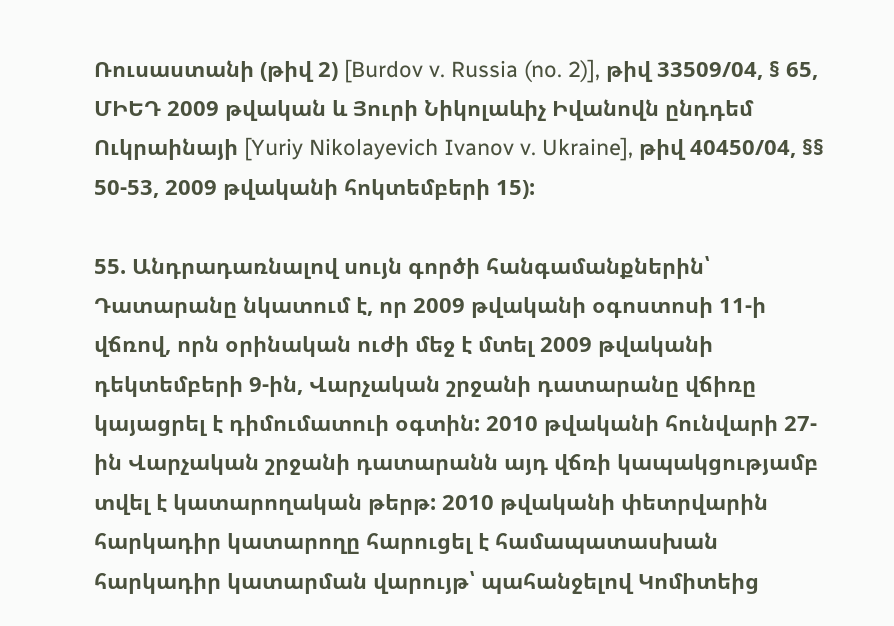Ռուսաստանի (թիվ 2) [Burdov v. Russia (no. 2)], թիվ 33509/04, § 65, ՄԻԵԴ 2009 թվական և Յուրի Նիկոլաևիչ Իվանովն ընդդեմ Ուկրաինայի [Yuriy Nikolayevich Ivanov v. Ukraine], թիվ 40450/04, §§ 50-53, 2009 թվականի հոկտեմբերի 15):

55. Անդրադառնալով սույն գործի հանգամանքներին՝ Դատարանը նկատում է, որ 2009 թվականի օգոստոսի 11-ի վճռով, որն օրինական ուժի մեջ է մտել 2009 թվականի դեկտեմբերի 9-ին, Վարչական շրջանի դատարանը վճիռը կայացրել է դիմումատուի օգտին: 2010 թվականի հունվարի 27-ին Վարչական շրջանի դատարանն այդ վճռի կապակցությամբ տվել է կատարողական թերթ: 2010 թվականի փետրվարին հարկադիր կատարողը հարուցել է համապատասխան հարկադիր կատարման վարույթ՝ պահանջելով Կոմիտեից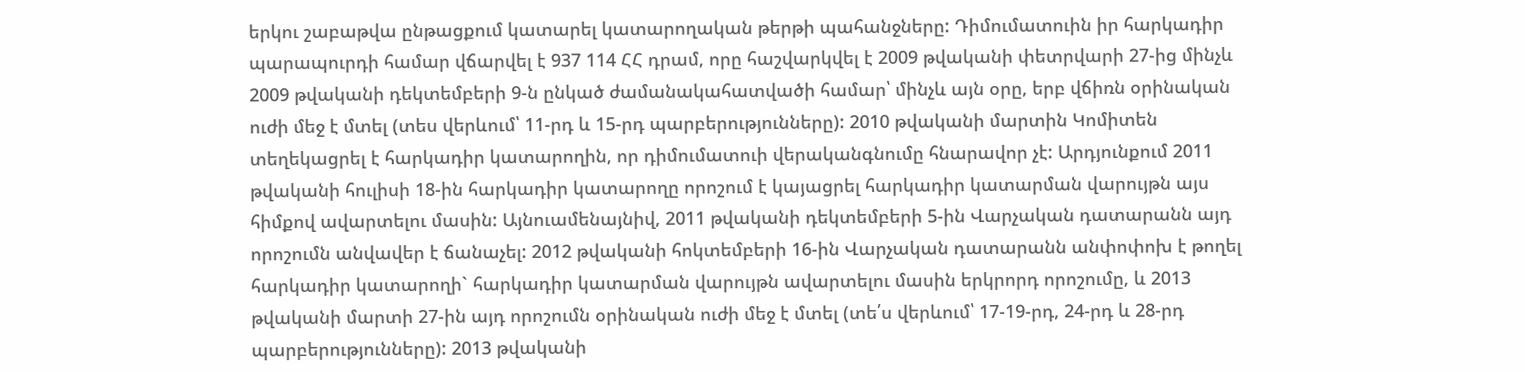երկու շաբաթվա ընթացքում կատարել կատարողական թերթի պահանջները: Դիմումատուին իր հարկադիր պարապուրդի համար վճարվել է 937 114 ՀՀ դրամ, որը հաշվարկվել է 2009 թվականի փետրվարի 27-ից մինչև 2009 թվականի դեկտեմբերի 9-ն ընկած ժամանակահատվածի համար՝ մինչև այն օրը, երբ վճիռն օրինական ուժի մեջ է մտել (տես վերևում՝ 11-րդ և 15-րդ պարբերությունները): 2010 թվականի մարտին Կոմիտեն տեղեկացրել է հարկադիր կատարողին, որ դիմումատուի վերականգնումը հնարավոր չէ: Արդյունքում 2011 թվականի հուլիսի 18-ին հարկադիր կատարողը որոշում է կայացրել հարկադիր կատարման վարույթն այս հիմքով ավարտելու մասին: Այնուամենայնիվ, 2011 թվականի դեկտեմբերի 5-ին Վարչական դատարանն այդ որոշումն անվավեր է ճանաչել: 2012 թվականի հոկտեմբերի 16-ին Վարչական դատարանն անփոփոխ է թողել հարկադիր կատարողի` հարկադիր կատարման վարույթն ավարտելու մասին երկրորդ որոշումը, և 2013 թվականի մարտի 27-ին այդ որոշումն օրինական ուժի մեջ է մտել (տե՛ս վերևում՝ 17-19-րդ, 24-րդ և 28-րդ պարբերությունները): 2013 թվականի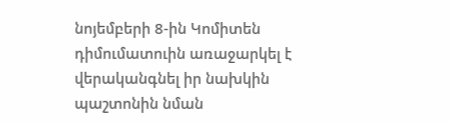նոյեմբերի 8-ին Կոմիտեն դիմումատուին առաջարկել է վերականգնել իր նախկին պաշտոնին նման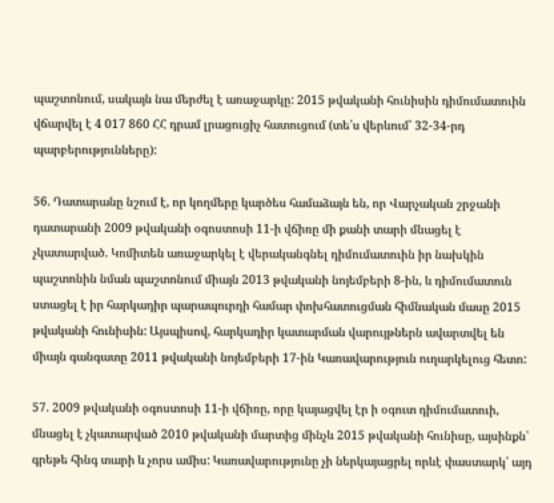պաշտոնում, սակայն նա մերժել է առաջարկը: 2015 թվականի հունիսին դիմումատուին վճարվել է 4 017 860 ՀՀ դրամ լրացուցիչ հատուցում (տե՛ս վերևում՝ 32-34-րդ պարբերությունները):

56. Դատարանը նշում է, որ կողմերը կարծես համաձայն են, որ Վարչական շրջանի դատարանի 2009 թվականի օգոստոսի 11-ի վճիռը մի քանի տարի մնացել է չկատարված. Կոմիտեն առաջարկել է վերականգնել դիմումատուին իր նախկին պաշտոնին նման պաշտոնում միայն 2013 թվականի նոյեմբերի 8-ին, և դիմումատուն ստացել է իր հարկադիր պարապուրդի համար փոխհատուցման հիմնական մասը 2015 թվականի հունիսին: Այսպիսով, հարկադիր կատարման վարույթներն ավարտվել են միայն գանգատը 2011 թվականի նոյեմբերի 17-ին Կառավարություն ուղարկելուց հետո:

57. 2009 թվականի օգոստոսի 11-ի վճիռը, որը կայացվել էր ի օգուտ դիմումատուի, մնացել է չկատարված 2010 թվականի մարտից մինչև 2015 թվականի հունիսը, այսինքն՝ գրեթե հինգ տարի և չորս ամիս: Կառավարությունը չի ներկայացրել որևէ փաստարկ՝ այդ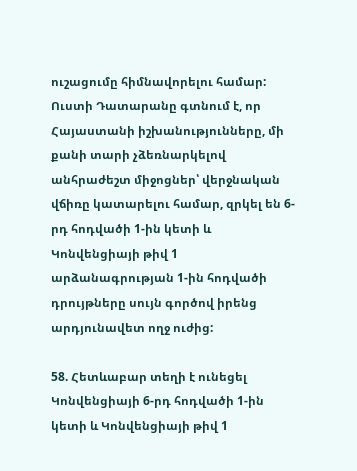ուշացումը հիմնավորելու համար: Ուստի Դատարանը գտնում է, որ Հայաստանի իշխանությունները, մի քանի տարի չձեռնարկելով անհրաժեշտ միջոցներ՝ վերջնական վճիռը կատարելու համար, զրկել են 6-րդ հոդվածի 1-ին կետի և Կոնվենցիայի թիվ 1 արձանագրության 1-ին հոդվածի դրույթները սույն գործով իրենց արդյունավետ ողջ ուժից:

58. Հետևաբար տեղի է ունեցել Կոնվենցիայի 6-րդ հոդվածի 1-ին կետի և Կոնվենցիայի թիվ 1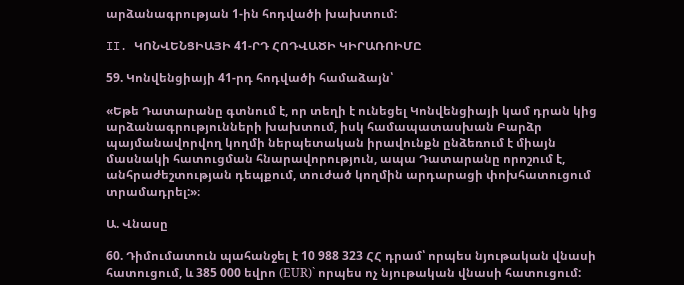արձանագրության 1-ին հոդվածի խախտում:

II. ԿՈՆՎԵՆՑԻԱՅԻ 41-ՐԴ ՀՈԴՎԱԾԻ ԿԻՐԱՌՈԻՄԸ

59. Կոնվենցիայի 41-րդ հոդվածի համաձայն՝

«Եթե Դատարանը գտնում է, որ տեղի է ունեցել Կոնվենցիայի կամ դրան կից արձանագրությունների խախտում, իսկ համապատասխան Բարձր պայմանավորվող կողմի ներպետական իրավունքն ընձեռում է միայն մասնակի հատուցման հնարավորություն, ապա Դատարանը որոշում է, անհրաժեշտության դեպքում, տուժած կողմին արդարացի փոխհատուցում տրամադրել:»։

Ա. Վնասը

60. Դիմումատուն պահանջել է 10 988 323 ՀՀ դրամ՝ որպես նյութական վնասի հատուցում, և 385 000 եվրո (ЕUR)` որպես ոչ նյութական վնասի հատուցում: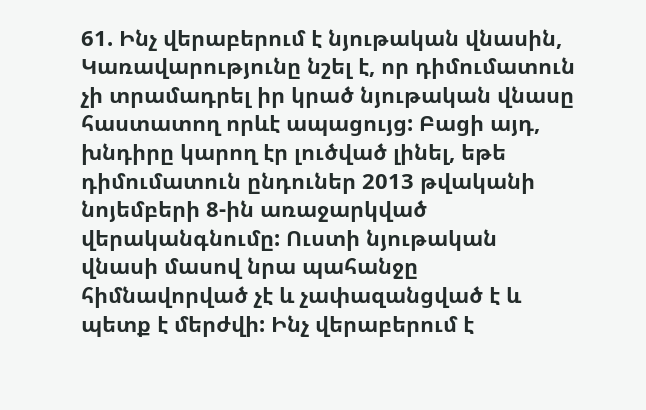61. Ինչ վերաբերում է նյութական վնասին, Կառավարությունը նշել է, որ դիմումատուն չի տրամադրել իր կրած նյութական վնասը հաստատող որևէ ապացույց: Բացի այդ, խնդիրը կարող էր լուծված լինել, եթե դիմումատուն ընդուներ 2013 թվականի նոյեմբերի 8-ին առաջարկված վերականգնումը: Ուստի նյութական վնասի մասով նրա պահանջը հիմնավորված չէ և չափազանցված է և պետք է մերժվի: Ինչ վերաբերում է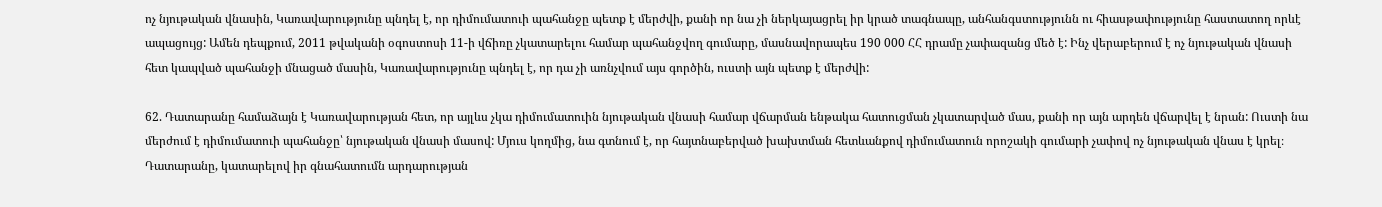ոչ նյութական վնասին, Կառավարությունը պնդել է, որ դիմումատուի պահանջը պետք է մերժվի, քանի որ նա չի ներկայացրել իր կրած տագնապը, անհանգստությունն ու հիասթափությունը հաստատող որևէ ապացույց: Ամեն դեպքում, 2011 թվականի օգոստոսի 11-ի վճիռը չկատարելու համար պահանջվող գումարը, մասնավորապես 190 000 ՀՀ դրամը չափազանց մեծ է: Ինչ վերաբերում է ոչ նյութական վնասի հետ կապված պահանջի մնացած մասին, Կառավարությունը պնդել է, որ դա չի առնչվում այս գործին, ուստի այն պետք է մերժվի:

62. Դատարանը համաձայն է Կառավարության հետ, որ այլևս չկա դիմումատուին նյութական վնասի համար վճարման ենթակա հատուցման չկատարված մաս, քանի որ այն արդեն վճարվել է նրան: Ուստի նա մերժում է դիմումատուի պահանջը՝ նյութական վնասի մասով: Մյուս կողմից, նա գտնում է, որ հայտնաբերված խախտման հետևանքով դիմումատուն որոշակի գումարի չափով ոչ նյութական վնաս է կրել։ Դատարանը, կատարելով իր գնահատումն արդարության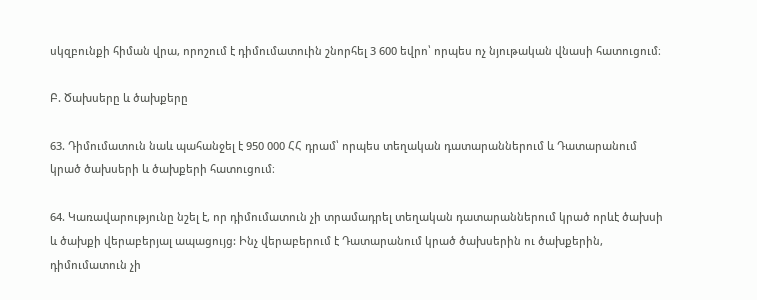սկզբունքի հիման վրա, որոշում է դիմումատուին շնորհել 3 600 եվրո՝ որպես ոչ նյութական վնասի հատուցում։

Բ. Ծախսերը և ծախքերը

63. Դիմումատուն նաև պահանջել է 950 000 ՀՀ դրամ՝ որպես տեղական դատարաններում և Դատարանում կրած ծախսերի և ծախքերի հատուցում։

64. Կառավարությունը նշել է, որ դիմումատուն չի տրամադրել տեղական դատարաններում կրած որևէ ծախսի և ծախքի վերաբերյալ ապացույց: Ինչ վերաբերում է Դատարանում կրած ծախսերին ու ծախքերին, դիմումատուն չի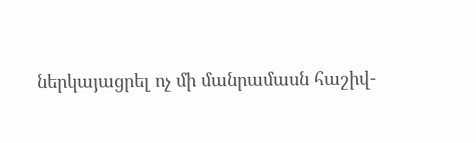ներկայացրել ոչ մի մանրամասն հաշիվ-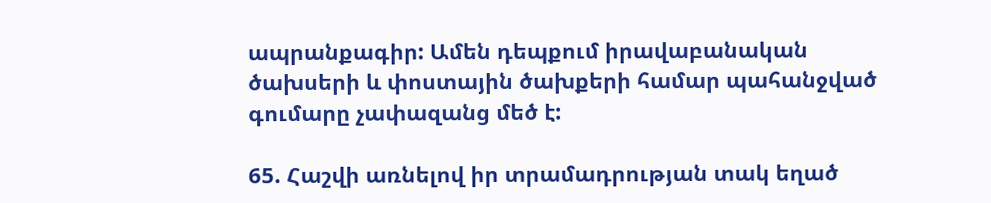ապրանքագիր: Ամեն դեպքում իրավաբանական ծախսերի և փոստային ծախքերի համար պահանջված գումարը չափազանց մեծ է:

65. Հաշվի առնելով իր տրամադրության տակ եղած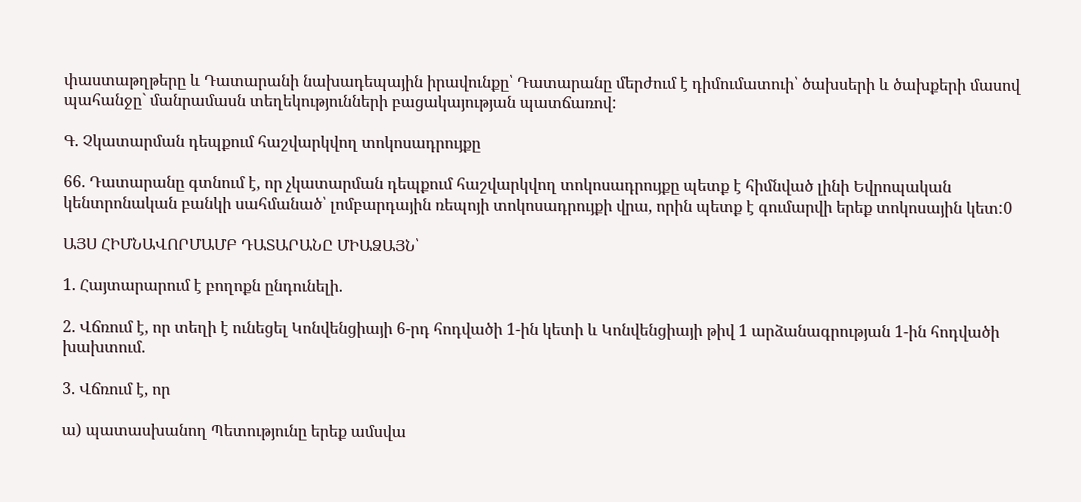փաստաթղթերը և Դատարանի նախադեպային իրավունքը՝ Դատարանը մերժում է դիմումատուի՝ ծախսերի և ծախքերի մասով պահանջը` մանրամասն տեղեկությունների բացակայության պատճառով:

Գ. Չկատարման դեպքում հաշվարկվող տոկոսադրույքը

66. Դատարանը գտնում է, որ չկատարման դեպքում հաշվարկվող տոկոսադրույքը պետք է հիմնված լինի Եվրոպական կենտրոնական բանկի սահմանած՝ լոմբարդային ռեպոյի տոկոսադրույքի վրա, որին պետք է գումարվի երեք տոկոսային կետ:0

ԱՅՍ ՀԻՄՆԱՎՈՐՄԱՄԲ ԴԱՏԱՐԱՆԸ ՄԻԱՁԱՅՆ՝

1. Հայտարարում է բողոքն ընդունելի.

2. Վճռում է, որ տեղի է ունեցել Կոնվենցիայի 6-րդ հոդվածի 1-ին կետի և Կոնվենցիայի թիվ 1 արձանագրության 1-ին հոդվածի խախտում.

3. Վճռում է, որ

ա) պատասխանող Պետությունը երեք ամսվա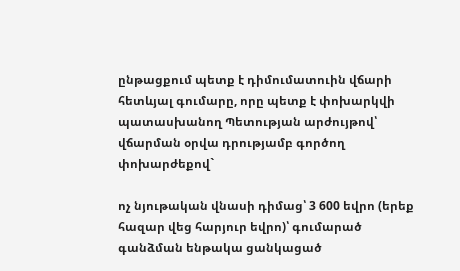ընթացքում պետք է դիմումատուին վճարի հետևյալ գումարը, որը պետք է փոխարկվի պատասխանող Պետության արժույթով՝ վճարման օրվա դրությամբ գործող փոխարժեքով`

ոչ նյութական վնասի դիմաց՝ 3 600 եվրո (երեք հազար վեց հարյուր եվրո)՝ գումարած գանձման ենթակա ցանկացած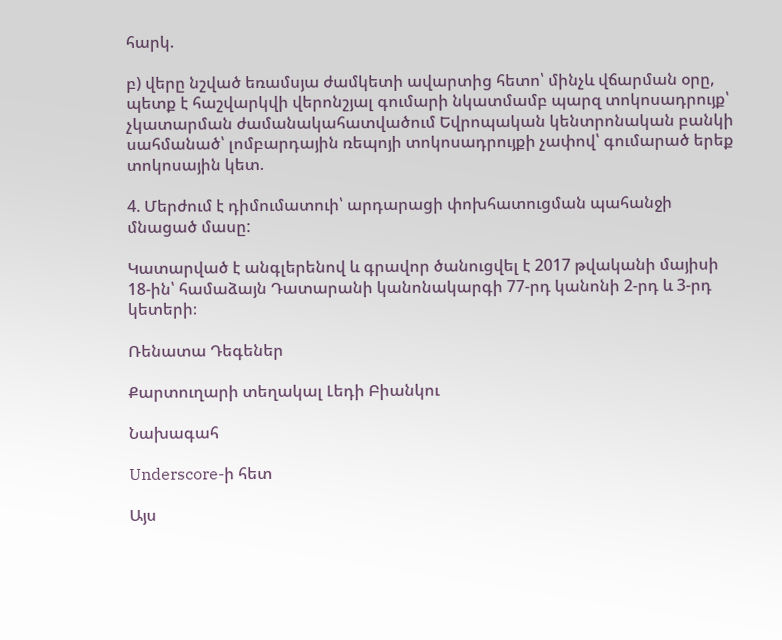հարկ.

բ) վերը նշված եռամսյա ժամկետի ավարտից հետո՝ մինչև վճարման օրը, պետք է հաշվարկվի վերոնշյալ գումարի նկատմամբ պարզ տոկոսադրույք՝ չկատարման ժամանակահատվածում Եվրոպական կենտրոնական բանկի սահմանած՝ լոմբարդային ռեպոյի տոկոսադրույքի չափով՝ գումարած երեք տոկոսային կետ.

4. Մերժում է դիմումատուի՝ արդարացի փոխհատուցման պահանջի մնացած մասը:

Կատարված է անգլերենով և գրավոր ծանուցվել է 2017 թվականի մայիսի 18-ին՝ համաձայն Դատարանի կանոնակարգի 77-րդ կանոնի 2-րդ և 3-րդ կետերի։

Ռենատա Դեգեներ

Քարտուղարի տեղակալ Լեդի Բիանկու

Նախագահ

Underscore-ի հետ

Այս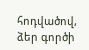հոդվածով, ձեր գործի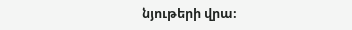նյութերի վրա։